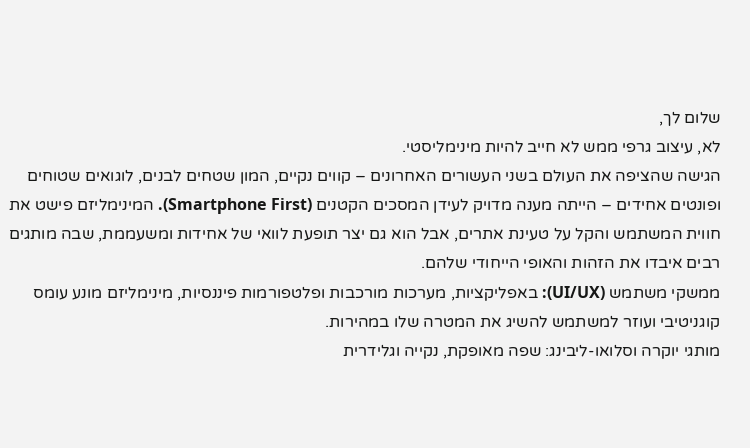שלום לך,
לא, עיצוב גרפי ממש לא חייב להיות מינימליסטי.
הגישה שהציפה את העולם בשני העשורים האחרונים – קווים נקיים, המון שטחים לבנים, לוגואים שטוחים ופונטים אחידים – הייתה מענה מדויק לעידן המסכים הקטנים (Smartphone First). המינימליזם פישט את חווית המשתמש והקל על טעינת אתרים, אבל הוא גם יצר תופעת לוואי של אחידות ומשעממת, שבה מותגים רבים איבדו את הזהות והאופי הייחודי שלהם.
ממשקי משתמש (UI/UX): באפליקציות, מערכות מורכבות ופלטפורמות פיננסיות, מינימליזם מונע עומס קוגניטיבי ועוזר למשתמש להשיג את המטרה שלו במהירות.
מותגי יוקרה וסלואו-ליבינג: שפה מאופקת, נקייה וגלידרית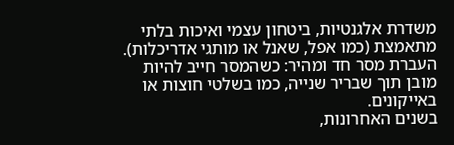משדרת אלגנטיות, ביטחון עצמי ואיכות בלתי מתאמצת (כמו אפל, שאנל או מותגי אדריכלות).
העברת מסר חד ומהיר: כשהמסר חייב להיות מובן תוך שבריר שנייה, כמו בשלטי חוצות או באייקונים.
בשנים האחרונות,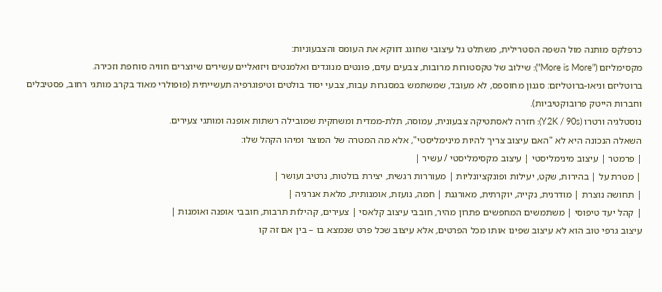כרפלקס מותנה מול השפה הסטרילית, משתלט גל עיצובי שחוגג דווקא את העומס והצבעוניות:
מקסימליזם ("More is More"): שילוב של טקסטורות מרובות, צבעים עזים, פונטים מנוגדים ואלמנטים ויזואליים עשירים שיוצרים חוויה סוחפת וזכירה.
ברוטליזם וניאו-ברוטליזם: סגנון מחוספס, לא מעובד, שמשתמש במסגרות עבות, צבעי יסוד בולטים וטיפוגרפיה תעשייתית (פופולרי מאוד בקרב מותגי רחוב, פסטיבלים וחברות הייטק פרובוקטיביות).
נוסטלגיה ורטרו (Y2K / 90s): חזרה לאסתטיקה צבעונית, עמוסה, תלת-ממדית ומשחקית שמובילה רשתות אופנה ומותגי צעירים.
השאלה הנכונה היא לא "האם עיצוב צריך להיות מינימליסטי", אלא מה המטרה של המוצר ומיהו הקהל שלו:
| פרמטר | עיצוב מינימליסטי | עיצוב מקסימליסטי / עשיר |
| מטרת על | בהירות, שקט, יעילות ופונקציונליות | מעוררות רגשית, יצירת בולטות, נרטיב ועושר |
| תחושה נוצרת | מודרנית, נקייה, יוקרתית, מאורגנת | חמה, נועזת, אומנותית, מלאת אנרגיה |
| קהל יעד טיפוסי | משתמשים המחפשים פתרון מהיר, חובבי עיצוב קלאסי | צעירים, קהילות תרבות, חובבי אופנה ואומנות |
עיצוב גרפי טוב הוא לא עיצוב שפינו אותו מכל הפרטים, אלא עיצוב שכל פרט שנמצא בו – בין אם זה קו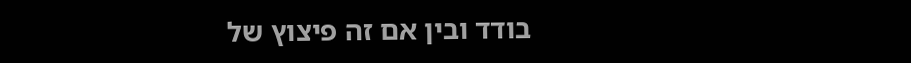בודד ובין אם זה פיצוץ של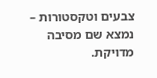צבעים וטקסטורות – נמצא שם מסיבה מדויקת.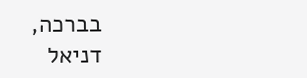בברכה,
דניאל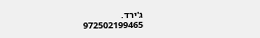ג'ירד.
972502199465